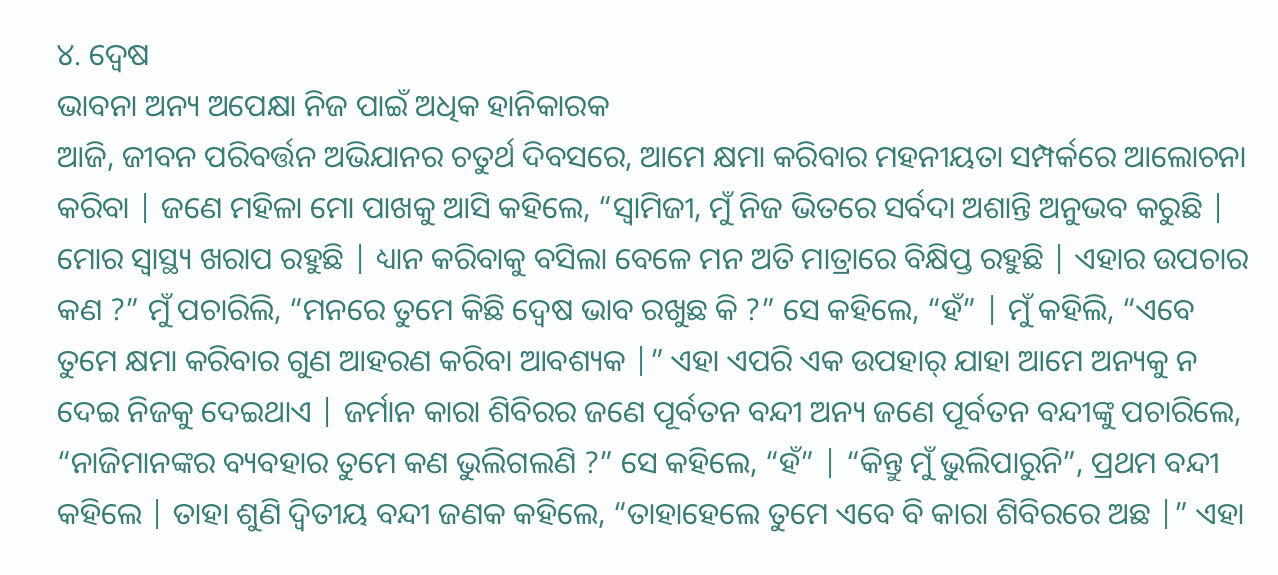୪. ଦ୍ବେଷ
ଭାବନା ଅନ୍ୟ ଅପେକ୍ଷା ନିଜ ପାଇଁ ଅଧିକ ହାନିକାରକ
ଆଜି, ଜୀବନ ପରିବର୍ତ୍ତନ ଅଭିଯାନର ଚତୁର୍ଥ ଦିବସରେ, ଆମେ କ୍ଷମା କରିବାର ମହନୀୟତା ସମ୍ପର୍କରେ ଆଲୋଚନା କରିବା | ଜଣେ ମହିଳା ମୋ ପାଖକୁ ଆସି କହିଲେ, “ସ୍ବାମିଜୀ, ମୁଁ ନିଜ ଭିତରେ ସର୍ବଦା ଅଶାନ୍ତି ଅନୁଭବ କରୁଛି | ମୋର ସ୍ବାସ୍ଥ୍ୟ ଖରାପ ରହୁଛି | ଧ୍ୟାନ କରିବାକୁ ବସିଲା ବେଳେ ମନ ଅତି ମାତ୍ରାରେ ବିକ୍ଷିପ୍ତ ରହୁଛି | ଏହାର ଉପଚାର କଣ ?” ମୁଁ ପଚାରିଲି, “ମନରେ ତୁମେ କିଛି ଦ୍ବେଷ ଭାବ ରଖୁଛ କି ?” ସେ କହିଲେ, “ହଁ” | ମୁଁ କହିଲି, “ଏବେ ତୁମେ କ୍ଷମା କରିବାର ଗୁଣ ଆହରଣ କରିବା ଆବଶ୍ୟକ |” ଏହା ଏପରି ଏକ ଉପହାର୍ ଯାହା ଆମେ ଅନ୍ୟକୁ ନ ଦେଇ ନିଜକୁ ଦେଇଥାଏ | ଜର୍ମାନ କାରା ଶିବିରର ଜଣେ ପୂର୍ବତନ ବନ୍ଦୀ ଅନ୍ୟ ଜଣେ ପୂର୍ବତନ ବନ୍ଦୀଙ୍କୁ ପଚାରିଲେ, “ନାଜିମାନଙ୍କର ବ୍ୟବହାର ତୁମେ କଣ ଭୁଲିଗଲଣି ?” ସେ କହିଲେ, “ହଁ” | “କିନ୍ତୁ ମୁଁ ଭୁଲିପାରୁନି”, ପ୍ରଥମ ବନ୍ଦୀ କହିଲେ | ତାହା ଶୁଣି ଦ୍ବିତୀୟ ବନ୍ଦୀ ଜଣକ କହିଲେ, “ତାହାହେଲେ ତୁମେ ଏବେ ବି କାରା ଶିବିରରେ ଅଛ |” ଏହା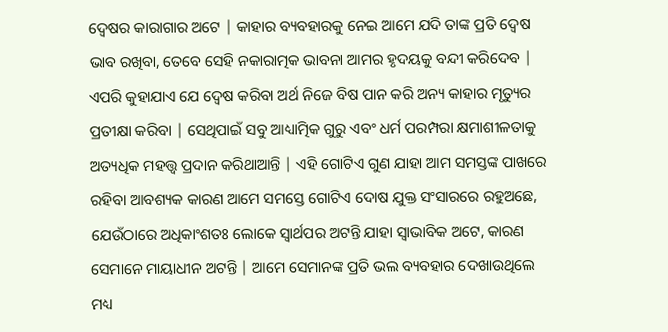ଦ୍ବେଷର କାରାଗାର ଅଟେ | କାହାର ବ୍ୟବହାରକୁ ନେଇ ଆମେ ଯଦି ତାଙ୍କ ପ୍ରତି ଦ୍ବେଷ ଭାବ ରଖିବା, ତେବେ ସେହି ନକାରାତ୍ମକ ଭାବନା ଆମର ହୃଦୟକୁ ବନ୍ଦୀ କରିଦେବ | ଏପରି କୁହାଯାଏ ଯେ ଦ୍ବେଷ କରିବା ଅର୍ଥ ନିଜେ ବିଷ ପାନ କରି ଅନ୍ୟ କାହାର ମୃତ୍ୟୁର ପ୍ରତୀକ୍ଷା କରିବା | ସେଥିପାଇଁ ସବୁ ଆଧ୍ୟାତ୍ମିକ ଗୁରୁ ଏବଂ ଧର୍ମ ପରମ୍ପରା କ୍ଷମାଶୀଳତାକୁ ଅତ୍ୟଧିକ ମହତ୍ତ୍ବ ପ୍ରଦାନ କରିଥାଆନ୍ତି | ଏହି ଗୋଟିଏ ଗୁଣ ଯାହା ଆମ ସମସ୍ତଙ୍କ ପାଖରେ ରହିବା ଆବଶ୍ୟକ କାରଣ ଆମେ ସମସ୍ତେ ଗୋଟିଏ ଦୋଷ ଯୁକ୍ତ ସଂସାରରେ ରହୁଅଛେ, ଯେଉଁଠାରେ ଅଧିକାଂଶତଃ ଲୋକେ ସ୍ବାର୍ଥପର ଅଟନ୍ତି ଯାହା ସ୍ବାଭାବିକ ଅଟେ, କାରଣ ସେମାନେ ମାୟାଧୀନ ଅଟନ୍ତି | ଆମେ ସେମାନଙ୍କ ପ୍ରତି ଭଲ ବ୍ୟବହାର ଦେଖାଉଥିଲେ ମଧ୍ୟ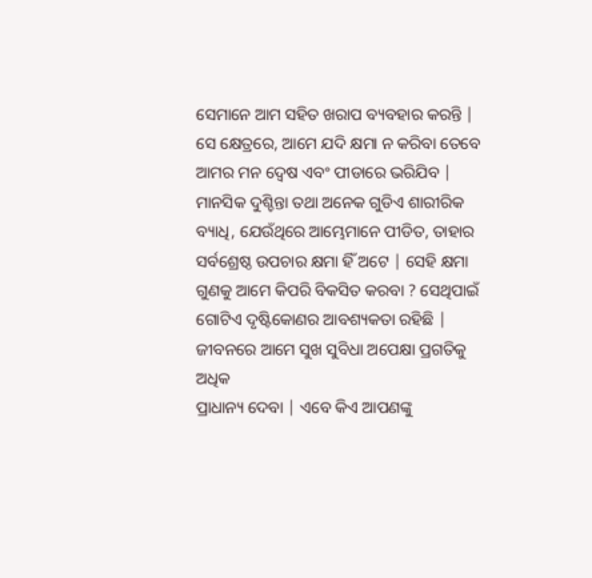ସେମାନେ ଆମ ସହିତ ଖରାପ ବ୍ୟବହାର କରନ୍ତି | ସେ କ୍ଷେତ୍ରରେ, ଆମେ ଯଦି କ୍ଷମା ନ କରିବା ତେବେ ଆମର ମନ ଦ୍ବେଷ ଏବଂ ପୀଡାରେ ଭରିଯିବ | ମାନସିକ ଦୁଶ୍ଚିନ୍ତା ତଥା ଅନେକ ଗୁଡିଏ ଶାରୀରିକ ବ୍ୟାଧି, ଯେଉଁଥିରେ ଆମ୍ଭେମାନେ ପୀଡିତ, ତାହାର ସର୍ବଶ୍ରେଷ୍ଠ ଉପଚାର କ୍ଷମା ହିଁ ଅଟେ | ସେହି କ୍ଷମା ଗୁଣକୁ ଆମେ କିପରି ବିକସିତ କରବା ? ସେଥିପାଇଁ ଗୋଟିଏ ଦୃଷ୍ଟିକୋଣର ଆବଶ୍ୟକତା ରହିଛି |
ଜୀବନରେ ଆମେ ସୁଖ ସୁବିଧା ଅପେକ୍ଷା ପ୍ରଗତିକୁ ଅଧିକ
ପ୍ରାଧାନ୍ୟ ଦେବା | ଏବେ କିଏ ଆପଣଙ୍କୁ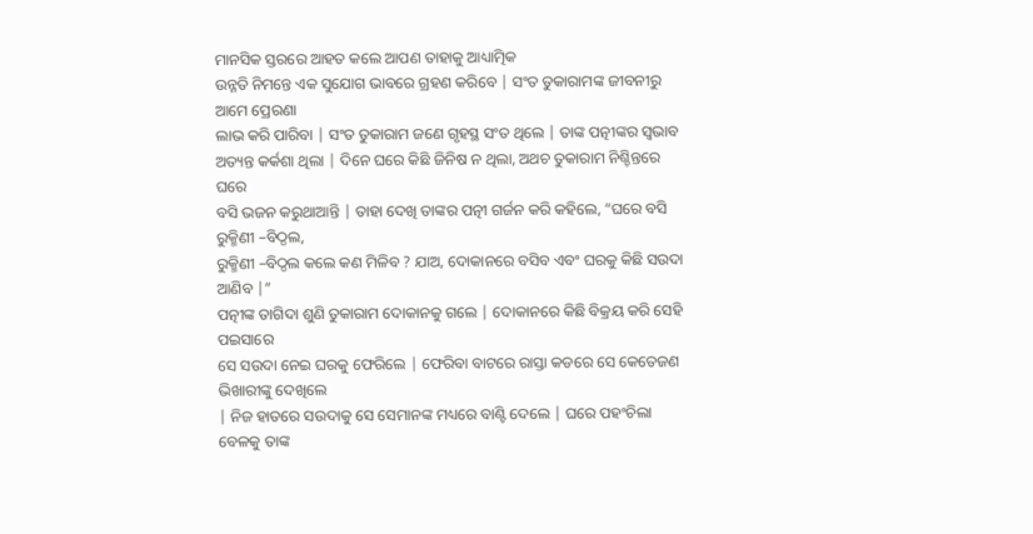ମାନସିକ ସ୍ତରରେ ଆହତ କଲେ ଆପଣ ତାହାକୁ ଆଧ୍ୟାତ୍ମିକ
ଉନ୍ନତି ନିମନ୍ତେ ଏକ ସୁଯୋଗ ଭାବରେ ଗ୍ରହଣ କରିବେ | ସଂତ ତୁକାରାମଙ୍କ ଜୀବନୀରୁ ଆମେ ପ୍ରେରଣା
ଲାଭ କରି ପାରିବା | ସଂତ ତୁକାରାମ ଜଣେ ଗୃହସ୍ଥ ସଂତ ଥିଲେ | ତାଙ୍କ ପତ୍ନୀଙ୍କର ସ୍ବଭାବ
ଅତ୍ୟନ୍ତ କର୍କଶା ଥିଲା | ଦିନେ ଘରେ କିଛି ଜିନିଷ ନ ଥିଲା, ଅଥଚ ତୁକାରାମ ନିଶ୍ଚିନ୍ତରେ ଘରେ
ବସି ଭଜନ କରୁଥାଆନ୍ତି | ତାହା ଦେଖି ତାଙ୍କର ପତ୍ନୀ ଗର୍ଜନ କରି କହିଲେ, “ଘରେ ବସି ରୁକ୍ମିଣୀ –ବିଠ୍ଠଲ,
ରୁକ୍ମିଣୀ –ବିଠ୍ଠଲ କଲେ କଣ ମିଳିବ ? ଯାଅ, ଦୋକାନରେ ବସିବ ଏବଂ ଘରକୁ କିଛି ସଉଦା ଆଣିବ |”
ପତ୍ନୀଙ୍କ ତାଗିଦା ଶୁଣି ତୁକାରାମ ଦୋକାନକୁ ଗଲେ | ଦୋକାନରେ କିଛି ବିକ୍ରୟ କରି ସେହି ପଇସାରେ
ସେ ସଉଦା ନେଇ ଘରକୁ ଫେରିଲେ | ଫେରିବା ବାଟରେ ରାସ୍ତା କଡରେ ସେ କେତେଜଣ ଭିଖାରୀଙ୍କୁ ଦେଖିଲେ
| ନିଜ ହାତରେ ସଉଦାକୁ ସେ ସେମାନଙ୍କ ମଧ୍ୟରେ ବାଣ୍ଟି ଦେଲେ | ଘରେ ପହଂଚିଲା ବେଳକୁ ତାଙ୍କ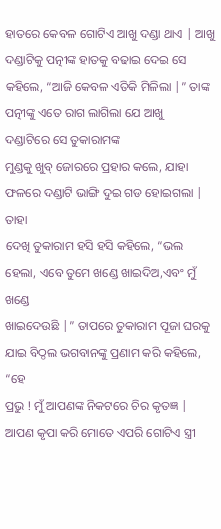ହାତରେ କେବଳ ଗୋଟିଏ ଆଖୁ ଦଣ୍ଡା ଥାଏ | ଆଖୁ ଦଣ୍ଡାଟିକୁ ପତ୍ନୀଙ୍କ ହାତକୁ ବଢାଇ ଦେଇ ସେ
କହିଲେ, “ଆଜି କେବଳ ଏତିକି ମିଳିଲା |” ତାଙ୍କ ପତ୍ନୀଙ୍କୁ ଏତେ ରାଗ ଲାଗିଲା ଯେ ଆଖୁ
ଦଣ୍ଡାଟିରେ ସେ ତୁକାରାମଙ୍କ
ମୁଣ୍ଡକୁ ଖୁବ୍ ଜୋରରେ ପ୍ରହାର କଲେ, ଯାହା ଫଳରେ ଦଣ୍ଡାଟି ଭାଙ୍ଗି ଦୁଇ ଗଡ ହୋଇଗଲା | ତାହା
ଦେଖି ତୁକାରାମ ହସି ହସି କହିଲେ, “ଭଲ ହେଲା, ଏବେ ତୁମେ ଖଣ୍ଡେ ଖାଇଦିଅ,ଏବଂ ମୁଁ ଖଣ୍ଡେ
ଖାଇଦେଉଛି |” ତାପରେ ତୁକାରାମ ପୂଜା ଘରକୁ ଯାଇ ବିଠ୍ଠଲ ଭଗବାନଙ୍କୁ ପ୍ରଣାମ କରି କହିଲେ, “ହେ
ପ୍ରଭୁ ! ମୁଁ ଆପଣଙ୍କ ନିକଟରେ ଚିର କୃତଜ୍ଞ | ଆପଣ କୃପା କରି ମୋତେ ଏପରି ଗୋଟିଏ ସ୍ତ୍ରୀ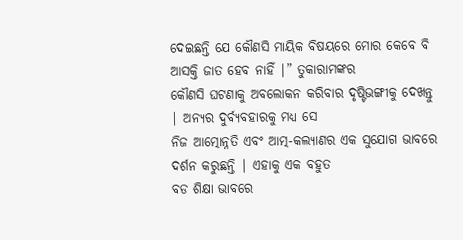ଦେଇଛନ୍ତି ଯେ କୌଣସି ମାୟିକ ବିଷୟରେ ମୋର କେବେ ବି ଆସକ୍ତି ଜାତ ହେବ ନାହିଁ |” ତୁକାରାମଙ୍କର
କୌଣସି ଘଟଣାକୁ ଅବଲୋକନ କରିବାର ଦୃଷ୍ଟିଭଙ୍ଗୀକୁ ଦେଖନ୍ତୁ | ଅନ୍ୟର ଦୁର୍ବ୍ୟବହାରକୁ ମଧ୍ୟ ସେ
ନିଜ ଆତ୍ମୋନ୍ନତି ଏବଂ ଆତ୍ମ-କଲ୍ୟାଣର ଏକ ସୁଯୋଗ ଭାବରେ ଦର୍ଶନ କରୁଛନ୍ତି | ଏହାକୁ ଏକ ବହୁତ
ବଡ ଶିକ୍ଷା ଭାବରେ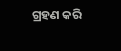ଗ୍ରହଣ କରି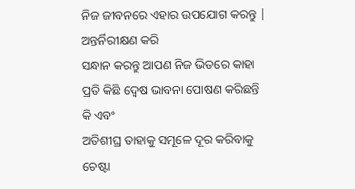ନିଜ ଜୀବନରେ ଏହାର ଉପଯୋଗ କରନ୍ତୁ | ଅନ୍ତର୍ନିରୀକ୍ଷଣ କରି
ସନ୍ଧାନ କରନ୍ତୁ ଆପଣ ନିଜ ଭିତରେ କାହା ପ୍ରତି କିଛି ଦ୍ବେଷ ଭାବନା ପୋଷଣ କରିଛନ୍ତି କି ଏବଂ
ଅତିଶୀଘ୍ର ତାହାକୁ ସମୂଳେ ଦୂର କରିବାକୁ ଚେଷ୍ଟା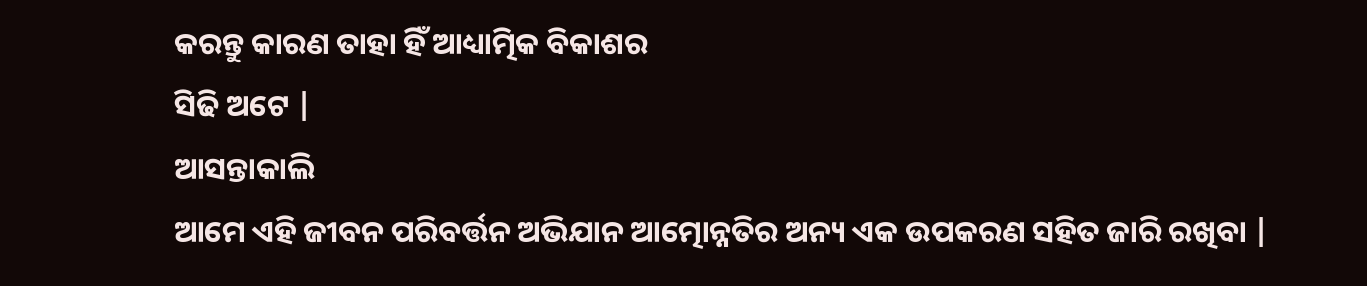କରନ୍ତୁ କାରଣ ତାହା ହିଁ ଆଧ୍ୟାତ୍ମିକ ବିକାଶର
ସିଢି ଅଟେ |
ଆସନ୍ତାକାଲି
ଆମେ ଏହି ଜୀବନ ପରିବର୍ତ୍ତନ ଅଭିଯାନ ଆତ୍ମୋନ୍ନତିର ଅନ୍ୟ ଏକ ଉପକରଣ ସହିତ ଜାରି ରଖିବା |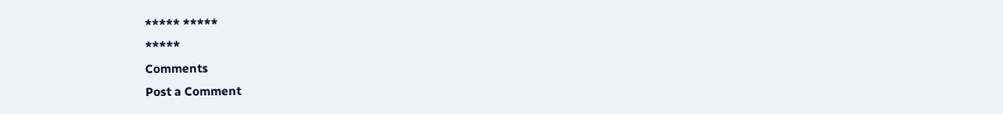***** *****
*****
Comments
Post a Comment